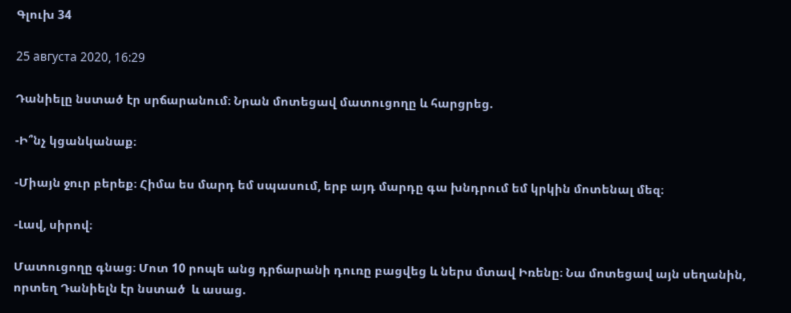Գլուխ 34

25 августа 2020, 16:29

Դանիելը նստած էր սրճարանում։ Նրան մոտեցավ մատուցողը և հարցրեց.

-Ի՞նչ կցանկանաք։

-Միայն ջուր բերեք։ Հիմա ես մարդ եմ սպասում, երբ այդ մարդը գա խնդրում եմ կրկին մոտենալ մեզ։

-Լավ, սիրով։

Մատուցողը գնաց։ Մոտ 10 րոպե անց դրճարանի դուռը բացվեց և ներս մտավ Իռենը։ Նա մոտեցավ այն սեղանին, որտեղ Դանիելն էր նստած  և ասաց.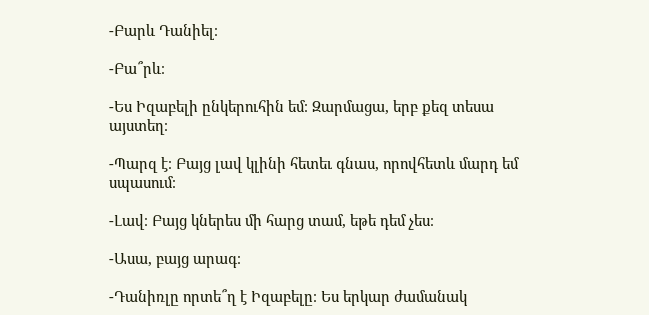-Բարև Դանիել։

-Բա՞րև։

-Ես Իզաբելի ընկերուհին եմ։ Զարմացա, երբ քեզ տեսա այստեղ։

-Պարզ է։ Բայց լավ կլինի հետեւ գնաս, որովհետև մարդ եմ սպասում։

-Լավ։ Բայց կներես մի հարց տամ, եթե դեմ չես։

-Ասա, բայց արագ։

-Դանիռլը որտե՞ղ է Իզաբելը։ Ես երկար ժամանակ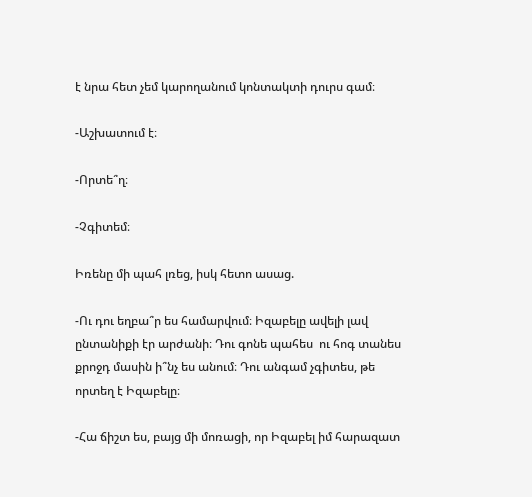է նրա հետ չեմ կարողանում կոնտակտի դուրս գամ։

-Աշխատում է։

-Որտե՞ղ։

-Չգիտեմ։

Իռենը մի պահ լռեց, իսկ հետո ասաց.

-Ու դու եղբա՞ր ես համարվում։ Իզաբելը ավելի լավ ընտանիքի էր արժանի։ Դու գոնե պահես  ու հոգ տանես քրոջդ մասին ի՞նչ ես անում։ Դու անգամ չգիտես, թե որտեղ է Իզաբելը։

-Հա ճիշտ ես, բայց մի մոռացի, որ Իզաբել իմ հարազատ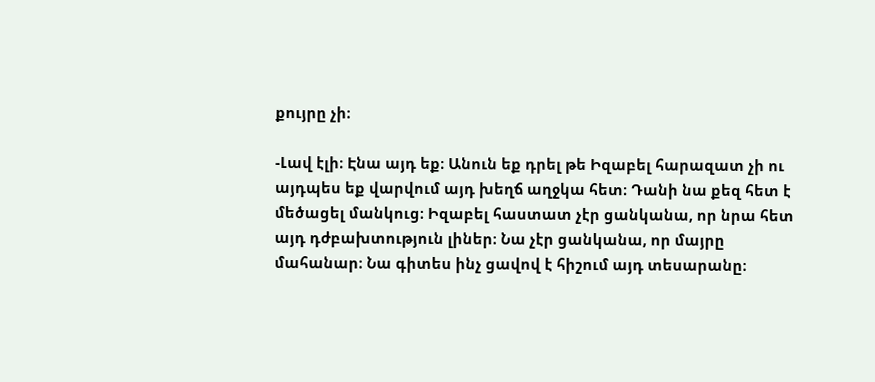քույրը չի։

-Լավ էլի։ Էնա այդ եք։ Անուն եք դրել թե Իզաբել հարազատ չի ու այդպես եք վարվում այդ խեղճ աղջկա հետ։ Դանի նա քեզ հետ է մեծացել մանկուց։ Իզաբել հաստատ չէր ցանկանա, որ նրա հետ այդ դժբախտություն լիներ։ Նա չէր ցանկանա, որ մայրը մահանար։ Նա գիտես ինչ ցավով է հիշում այդ տեսարանը։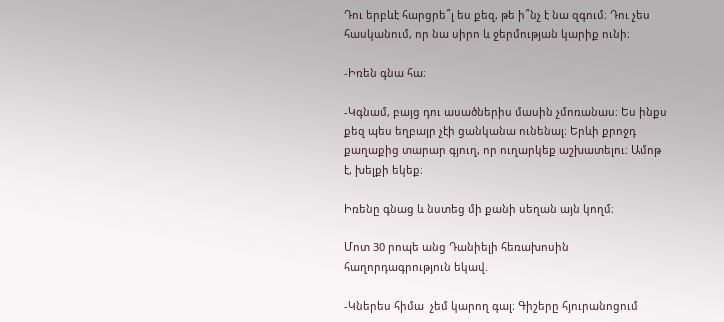Դու երբևէ հարցրե՞լ ես քեզ, թե ի՞նչ է նա զգում։ Դու չես հասկանում, որ նա սիրո և ջերմության կարիք ունի։

-Իռեն գնա հա։

-Կգնամ, բայց դու ասածներիս մասին չմոռանաս։ Ես ինքս քեզ պես եղբայր չէի ցանկանա ունենալ։ Երևի քրոջդ քաղաքից տարար գյուղ, որ ուղարկեք աշխատելու։ Ամոթ է, խելքի եկեք։

Իռենը գնաց և նստեց մի քանի սեղան այն կողմ։

Մոտ 30 րոպե անց Դանիելի հեռախոսին հաղորդագրություն եկավ.

-Կներես հիմա  չեմ կարող գալ։ Գիշերը հյուրանոցում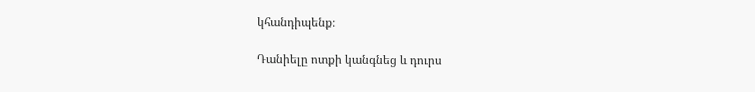կհանդիպենք։

Դանիելը ոտքի կանգնեց և դուրս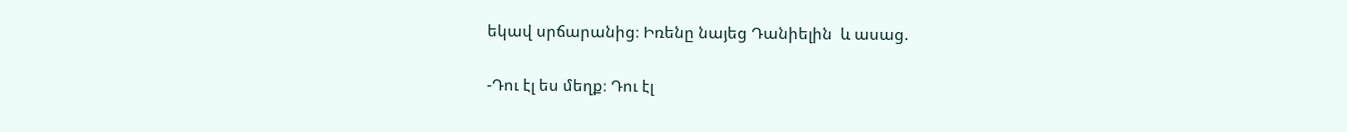եկավ սրճարանից։ Իռենը նայեց Դանիելին  և ասաց.

-Դու էլ ես մեղք։ Դու էլ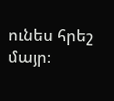ունես հրեշ մայր։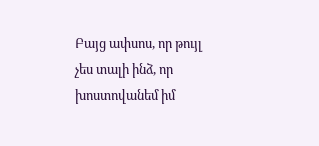Բայց ափսոս, որ թույլ չես տալի ինձ, որ խոստովանեմ իմ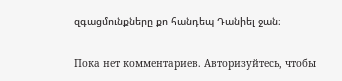զգացմունքները քո հանդեպ Դանիել ջան։

Пока нет комментариев. Авторизуйтесь, чтобы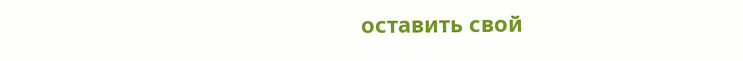оставить свой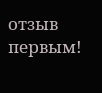отзыв первым!